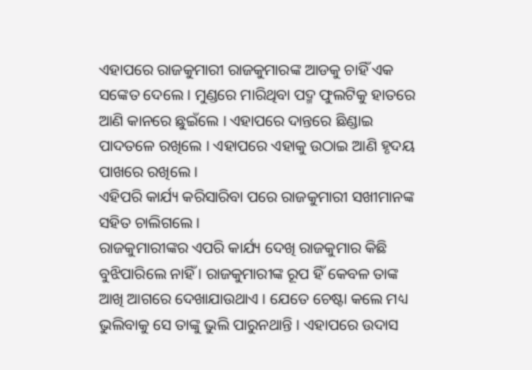ଏହାପରେ ରାଜକୁମାରୀ ରାଜକୁମାରଙ୍କ ଆଡକୁ ଚାହିଁ ଏକ ସଙ୍କେତ ଦେଲେ । ମୁଣ୍ଡରେ ମାରିଥିବା ପଦ୍ମ ଫୁଲଟିକୁ ହାତରେ ଆଣି କାନରେ ଛୁଇଁଲେ । ଏହାପରେ ଦାନ୍ତରେ ଛିଣ୍ଡାଇ ପାଦତଳେ ରଖିଲେ । ଏହାପରେ ଏହାକୁ ଉଠାଇ ଆଣି ହୃଦୟ ପାଖରେ ରଖିଲେ ।
ଏହିପରି କାର୍ଯ୍ୟ କରିସାରିବା ପରେ ରାଜକୁମାରୀ ସଖୀମାନଙ୍କ ସହିତ ଚାଲିଗଲେ ।
ରାଜକୁମାରୀଙ୍କର ଏପରି କାର୍ଯ୍ୟ ଦେଖି ରାଜକୁମାର କିଛି ବୁଝିପାରିଲେ ନାହିଁ । ରାଜକୁମାରୀଙ୍କ ରୂପ ହିଁ କେବଳ ତାଙ୍କ ଆଖି ଆଗରେ ଦେଖାଯାଉଥାଏ । ଯେତେ ଚେଷ୍ଟା କଲେ ମଧ୍ୟ ଭୁଲିବାକୁ ସେ ତାଙ୍କୁ ଭୁଲି ପାରୁନଥାନ୍ତି । ଏହାପରେ ଉଦାସ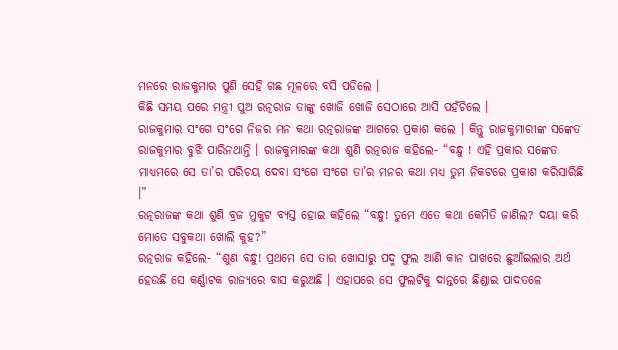ମନରେ ରାଜକୁମାର ପୁଣି ସେହି ଗଛ ମୂଳରେ ବସି ପଡିଲେ ।
କିଛି ସମୟ ପରେ ମନ୍ତ୍ରୀ ପୁଅ ରତ୍ନରାଜ ତାଙ୍କୁ ଖୋଜି ଖୋଜି ସେଠାରେ ଆସି ପହଁଚିଲେ ।
ରାଜକୁମାର ସଂଗେ ସଂଗେ ନିଜର ମନ କଥା ରତ୍ନରାଜଙ୍କ ଆଗରେ ପ୍ରକାଶ କଲେ । କିନ୍ତୁ ରାଜକୁମାରୀଙ୍କ ସଙ୍କେତ ରାଜକୁମାର ବୁଝି ପାରିନଥାନ୍ତି । ରାଜକୁମାରଙ୍କ କଥା ଶୁଣି ରତ୍ନରାଜ କହିଲେ- “ବନ୍ଧୁ ! ଏହି ପ୍ରକାର ସଙ୍କେତ ମାଧ୍ୟମରେ ସେ ତା’ର ପରିଚୟ ଦେବା ସଂଗେ ସଂଗେ ତା’ର ମନର କଥା ମଧ୍ୟ ତୁମ ନିକଟରେ ପ୍ରକାଶ କରିସାରିଛି ।”
ରତ୍ନରାଜଙ୍କ କଥା ଶୁଣି ବ୍ରଜ ମୁକୁଟ ବ୍ୟସ୍ତ ହୋଇ କହିଲେ “ବନ୍ଧୁ! ତୁମେ ଏତେ କଥା କେମିତି ଜାଣିଲ? ଦୟା କରି ମୋତେ ସବୁକଥା ଖୋଲି କୁହ?”
ରତ୍ନରାଜ କହିଲେ- “ଶୁଣ ବନ୍ଧୁ! ପ୍ରଥମେ ସେ ତାର ଖୋସାରୁ ପଦ୍ମ ଫୁଲ ଆଣି କାନ ପାଖରେ ଛୁଆଁଇଲାର ଅର୍ଥ ହେଉଛି ସେ କର୍ଣ୍ଣାଟକ ରାଜ୍ୟରେ ବାସ କରୁଅଛି । ଏହାପରେ ସେ ଫୁଲଟିକୁ ଦାନ୍ତରେ ଛିଣ୍ଡାଇ ପାଦତଳେ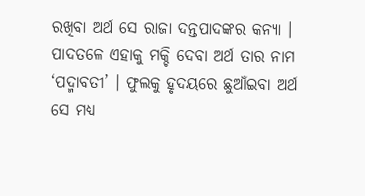ରଖିବା ଅର୍ଥ ସେ ରାଜା ଦନ୍ତପାଦଙ୍କର କନ୍ୟା । ପାଦତଳେ ଏହାକୁ ମକ୍ଚି ଦେବା ଅର୍ଥ ତାର ନାମ ‘ପଦ୍ମାବତୀ’ । ଫୁଲକୁ ହୃଦୟରେ ଛୁଆଁଇବା ଅର୍ଥ ସେ ମଧ୍ୟ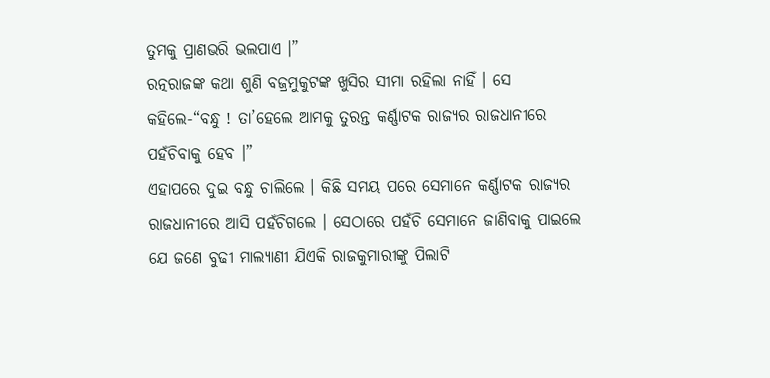ତୁମକୁ ପ୍ରାଣଭରି ଭଲପାଏ ।”
ରତ୍ନରାଜଙ୍କ କଥା ଶୁଣି ବଜ୍ରମୁକୁଟଙ୍କ ଖୁସିର ସୀମା ରହିଲା ନାହିଁ । ସେ କହିଲେ-“ବନ୍ଧୁ ! ତା’ହେଲେ ଆମକୁ ତୁରନ୍ତ କର୍ଣ୍ଣାଟକ ରାଜ୍ୟର ରାଜଧାନୀରେ ପହଁଚିବାକୁ ହେବ ।”
ଏହାପରେ ଦୁଇ ବନ୍ଧୁ ଚାଲିଲେ । କିଛି ସମୟ ପରେ ସେମାନେ କର୍ଣ୍ଣାଟକ ରାଜ୍ୟର ରାଜଧାନୀରେ ଆସି ପହଁଚିଗଲେ । ସେଠାରେ ପହଁଚି ସେମାନେ ଜାଣିବାକୁ ପାଇଲେ ଯେ ଜଣେ ବୁଢୀ ମାଲ୍ୟାଣୀ ଯିଏକି ରାଜକୁମାରୀଙ୍କୁ ପିଲାଟି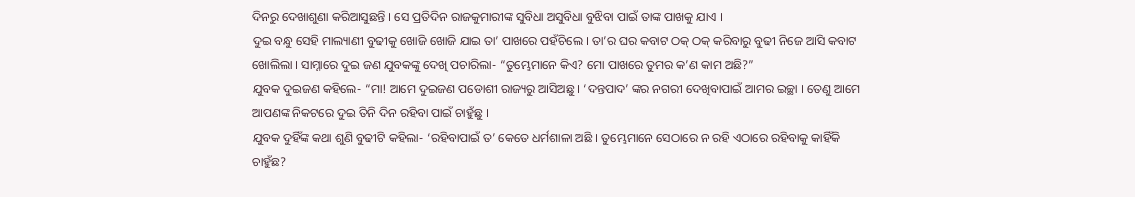ଦିନରୁ ଦେଖାଶୁଣା କରିଆସୁଛନ୍ତି । ସେ ପ୍ରତିଦିନ ରାଜକୁମାରୀଙ୍କ ସୁବିଧା ଅସୁବିଧା ବୁଝିବା ପାଇଁ ତାଙ୍କ ପାଖକୁ ଯାଏ ।
ଦୁଇ ବନ୍ଧୁ ସେହି ମାଲ୍ୟାଣୀ ବୁଢୀକୁ ଖୋଜି ଖୋଜି ଯାଇ ତା’ ପାଖରେ ପହଁଚିଲେ । ତା’ର ଘର କବାଟ ଠକ୍ ଠକ୍ କରିବାରୁ ବୁଢୀ ନିଜେ ଆସି କବାଟ ଖୋଲିଲା । ସାମ୍ନାରେ ଦୁଇ ଜଣ ଯୁବକଙ୍କୁ ଦେଖି ପଚାରିଲା- “ତୁମ୍ଭେମାନେ କିଏ? ମୋ ପାଖରେ ତୁମର କ’ଣ କାମ ଅଛି?”
ଯୁବକ ଦୁଇଜଣ କହିଲେ- “ମା! ଆମେ ଦୁଇଜଣ ପଡୋଶୀ ରାଜ୍ୟରୁ ଆସିଅଛୁ । ‘ଦନ୍ତପାଦ’ ଙ୍କର ନଗରୀ ଦେଖିବାପାଇଁ ଆମର ଇଚ୍ଛା । ତେଣୁ ଆମେ ଆପଣଙ୍କ ନିକଟରେ ଦୁଇ ତିନି ଦିନ ରହିବା ପାଇଁ ଚାହୁଁଛୁ ।
ଯୁବକ ଦୁହିଁଙ୍କ କଥା ଶୁଣି ବୁଢୀଟି କହିଲା- ‘ରହିବାପାଇଁ ତ’ କେତେ ଧର୍ମଶାଳା ଅଛି । ତୁମ୍ଭେମାନେ ସେଠାରେ ନ ରହି ଏଠାରେ ରହିବାକୁ କାହିଁକି ଚାହୁଁଛ?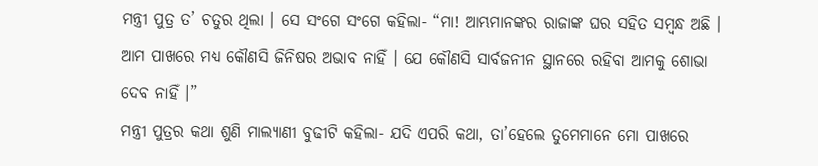ମନ୍ତ୍ରୀ ପୁତ୍ର ତ’ ଚତୁର ଥିଲା । ସେ ସଂଗେ ସଂଗେ କହିଲା- “ମା! ଆମ୍ଭମାନଙ୍କର ରାଜାଙ୍କ ଘର ସହିତ ସମ୍ବନ୍ଧ ଅଛି । ଆମ ପାଖରେ ମଧ୍ୟ କୌଣସି ଜିନିଷର ଅଭାବ ନାହିଁ । ଯେ କୌଣସି ସାର୍ବଜନୀନ ସ୍ଥାନରେ ରହିବା ଆମକୁ ଶୋଭା ଦେବ ନାହିଁ ।”
ମନ୍ତ୍ରୀ ପୁତ୍ରର କଥା ଶୁଣି ମାଲ୍ୟାଣୀ ବୁଢୀଟି କହିଲା- ଯଦି ଏପରି କଥା, ତା’ହେଲେ ତୁମେମାନେ ମୋ ପାଖରେ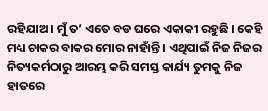ରହିଯାଅ । ମୁଁ ତ’ ଏତେ ବଡ ଘରେ ଏକାକୀ ରହୁଛି । କେହି ମଧ୍ୟ ଚାକର ବାକର ମୋର ନାହାଁନ୍ତି । ଏଥିପାଇଁ ନିଜ ନିଜର ନିତ୍ୟକର୍ମଠାରୁ ଆରମ୍ଭ କରି ସମସ୍ତ କାର୍ଯ୍ୟ ତୁମକୁ ନିଜ ହାତରେ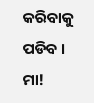କରିବାକୁ ପଡିବ ।
ମା!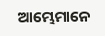ଆମ୍ଭେମାନେ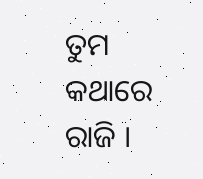ତୁମ କଥାରେ ରାଜି ।